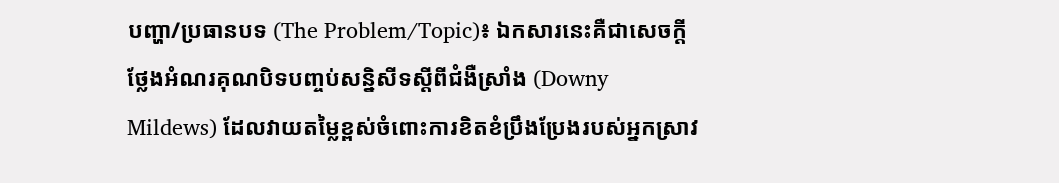បញ្ហា/ប្រធានបទ (The Problem/Topic)៖ ឯកសារនេះគឺជាសេចក្តីថ្លែងអំណរគុណបិទបញ្ចប់សន្និសីទស្តីពីជំងឺស្រាំង (Downy Mildews) ដែលវាយតម្លៃខ្ពស់ចំពោះការខិតខំប្រឹងប្រែងរបស់អ្នកស្រាវ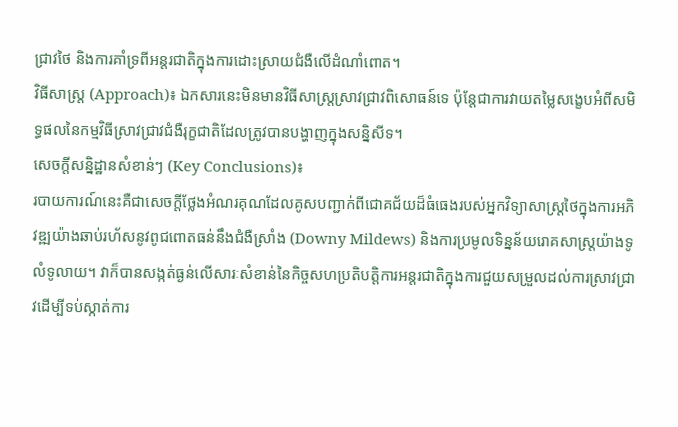ជ្រាវថៃ និងការគាំទ្រពីអន្តរជាតិក្នុងការដោះស្រាយជំងឺលើដំណាំពោត។
វិធីសាស្ត្រ (Approach)៖ ឯកសារនេះមិនមានវិធីសាស្ត្រស្រាវជ្រាវពិសោធន៍ទេ ប៉ុន្តែជាការវាយតម្លៃសង្ខេបអំពីសមិទ្ធផលនៃកម្មវិធីស្រាវជ្រាវជំងឺរុក្ខជាតិដែលត្រូវបានបង្ហាញក្នុងសន្និសីទ។
សេចក្តីសន្និដ្ឋានសំខាន់ៗ (Key Conclusions)៖
របាយការណ៍នេះគឺជាសេចក្តីថ្លែងអំណរគុណដែលគូសបញ្ជាក់ពីជោគជ័យដ៏ធំធេងរបស់អ្នកវិទ្យាសាស្ត្រថៃក្នុងការអភិវឌ្ឍយ៉ាងឆាប់រហ័សនូវពូជពោតធន់នឹងជំងឺស្រាំង (Downy Mildews) និងការប្រមូលទិន្នន័យរោគសាស្ត្រយ៉ាងទូលំទូលាយ។ វាក៏បានសង្កត់ធ្ងន់លើសារៈសំខាន់នៃកិច្ចសហប្រតិបត្តិការអន្តរជាតិក្នុងការជួយសម្រួលដល់ការស្រាវជ្រាវដើម្បីទប់ស្កាត់ការ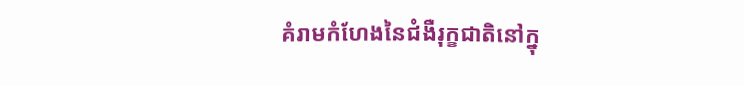គំរាមកំហែងនៃជំងឺរុក្ខជាតិនៅក្នុ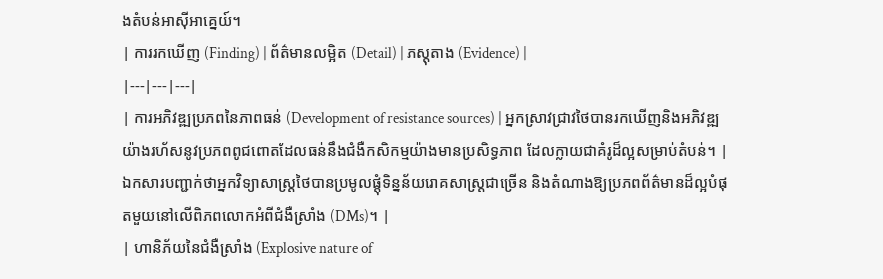ងតំបន់អាស៊ីអាគ្នេយ៍។
| ការរកឃើញ (Finding) | ព័ត៌មានលម្អិត (Detail) | ភស្តុតាង (Evidence) |
|---|---|---|
| ការអភិវឌ្ឍប្រភពនៃភាពធន់ (Development of resistance sources) | អ្នកស្រាវជ្រាវថៃបានរកឃើញនិងអភិវឌ្ឍយ៉ាងរហ័សនូវប្រភពពូជពោតដែលធន់នឹងជំងឺកសិកម្មយ៉ាងមានប្រសិទ្ធភាព ដែលក្លាយជាគំរូដ៏ល្អសម្រាប់តំបន់។ | ឯកសារបញ្ជាក់ថាអ្នកវិទ្យាសាស្ត្រថៃបានប្រមូលផ្តុំទិន្នន័យរោគសាស្ត្រជាច្រើន និងតំណាងឱ្យប្រភពព័ត៌មានដ៏ល្អបំផុតមួយនៅលើពិភពលោកអំពីជំងឺស្រាំង (DMs)។ |
| ហានិភ័យនៃជំងឺស្រាំង (Explosive nature of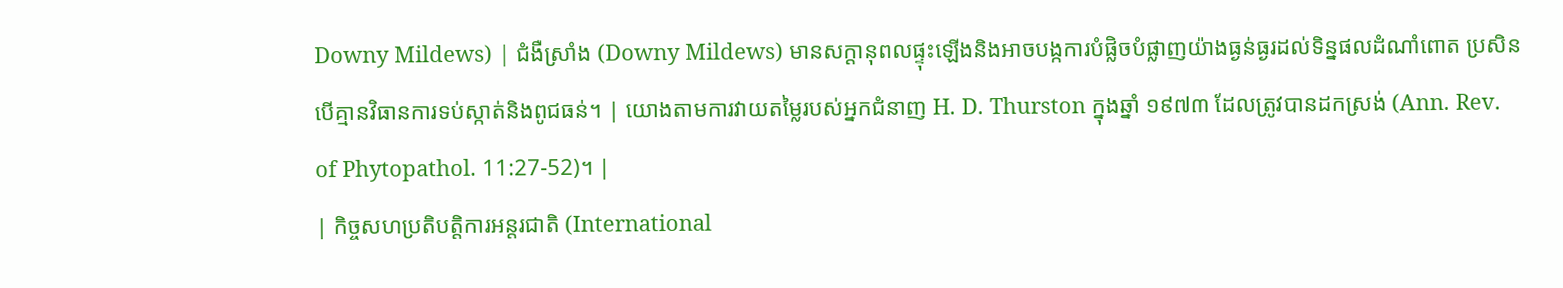Downy Mildews) | ជំងឺស្រាំង (Downy Mildews) មានសក្តានុពលផ្ទុះឡើងនិងអាចបង្កការបំផ្លិចបំផ្លាញយ៉ាងធ្ងន់ធ្ងរដល់ទិន្នផលដំណាំពោត ប្រសិនបើគ្មានវិធានការទប់ស្កាត់និងពូជធន់។ | យោងតាមការវាយតម្លៃរបស់អ្នកជំនាញ H. D. Thurston ក្នុងឆ្នាំ ១៩៧៣ ដែលត្រូវបានដកស្រង់ (Ann. Rev. of Phytopathol. 11:27-52)។ |
| កិច្ចសហប្រតិបត្តិការអន្តរជាតិ (International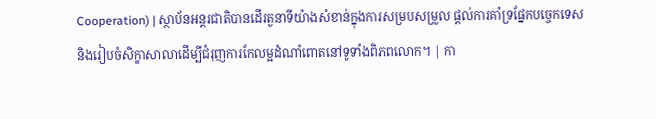Cooperation) | ស្ថាប័នអន្តរជាតិបានដើរតួនាទីយ៉ាងសំខាន់ក្នុងការសម្របសម្រួល ផ្តល់ការគាំទ្រផ្នែកបច្ចេកទេស និងរៀបចំសិក្ខាសាលាដើម្បីជំរុញការកែលម្អដំណាំពោតនៅទូទាំងពិភពលោក។ | កា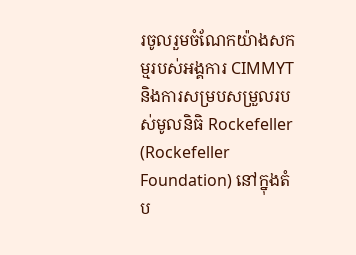រចូលរួមចំណែកយ៉ាងសកម្មរបស់អង្គការ CIMMYT និងការសម្របសម្រួលរបស់មូលនិធិ Rockefeller (Rockefeller Foundation) នៅក្នុងតំប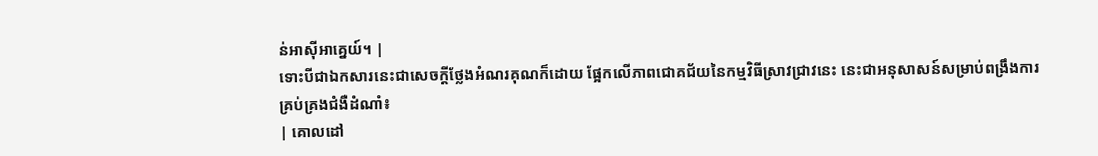ន់អាស៊ីអាគ្នេយ៍។ |
ទោះបីជាឯកសារនេះជាសេចក្តីថ្លែងអំណរគុណក៏ដោយ ផ្អែកលើភាពជោគជ័យនៃកម្មវិធីស្រាវជ្រាវនេះ នេះជាអនុសាសន៍សម្រាប់ពង្រឹងការគ្រប់គ្រងជំងឺដំណាំ៖
| គោលដៅ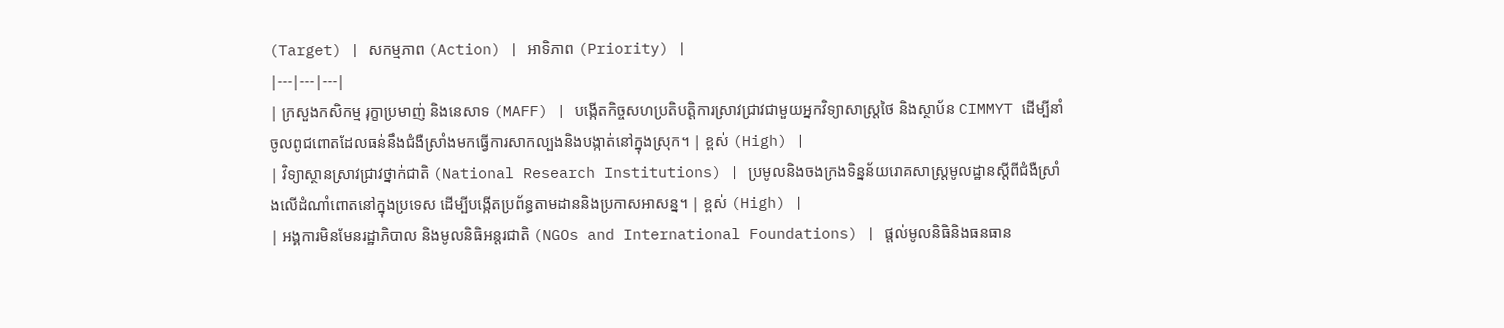(Target) | សកម្មភាព (Action) | អាទិភាព (Priority) |
|---|---|---|
| ក្រសួងកសិកម្ម រុក្ខាប្រមាញ់ និងនេសាទ (MAFF) | បង្កើតកិច្ចសហប្រតិបត្តិការស្រាវជ្រាវជាមួយអ្នកវិទ្យាសាស្ត្រថៃ និងស្ថាប័ន CIMMYT ដើម្បីនាំចូលពូជពោតដែលធន់នឹងជំងឺស្រាំងមកធ្វើការសាកល្បងនិងបង្កាត់នៅក្នុងស្រុក។ | ខ្ពស់ (High) |
| វិទ្យាស្ថានស្រាវជ្រាវថ្នាក់ជាតិ (National Research Institutions) | ប្រមូលនិងចងក្រងទិន្នន័យរោគសាស្ត្រមូលដ្ឋានស្តីពីជំងឺស្រាំងលើដំណាំពោតនៅក្នុងប្រទេស ដើម្បីបង្កើតប្រព័ន្ធតាមដាននិងប្រកាសអាសន្ន។ | ខ្ពស់ (High) |
| អង្គការមិនមែនរដ្ឋាភិបាល និងមូលនិធិអន្តរជាតិ (NGOs and International Foundations) | ផ្តល់មូលនិធិនិងធនធាន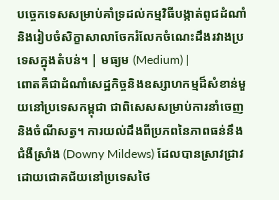បច្ចេកទេសសម្រាប់គាំទ្រដល់កម្មវិធីបង្កាត់ពូជដំណាំ និងរៀបចំសិក្ខាសាលាចែករំលែកចំណេះដឹងរវាងប្រទេសក្នុងតំបន់។ | មធ្យម (Medium) |
ពោតគឺជាដំណាំសេដ្ឋកិច្ចនិងឧស្សាហកម្មដ៏សំខាន់មួយនៅប្រទេសកម្ពុជា ជាពិសេសសម្រាប់ការនាំចេញនិងចំណីសត្វ។ ការយល់ដឹងពីប្រភពនៃភាពធន់នឹងជំងឺស្រាំង (Downy Mildews) ដែលបានស្រាវជ្រាវដោយជោគជ័យនៅប្រទេសថៃ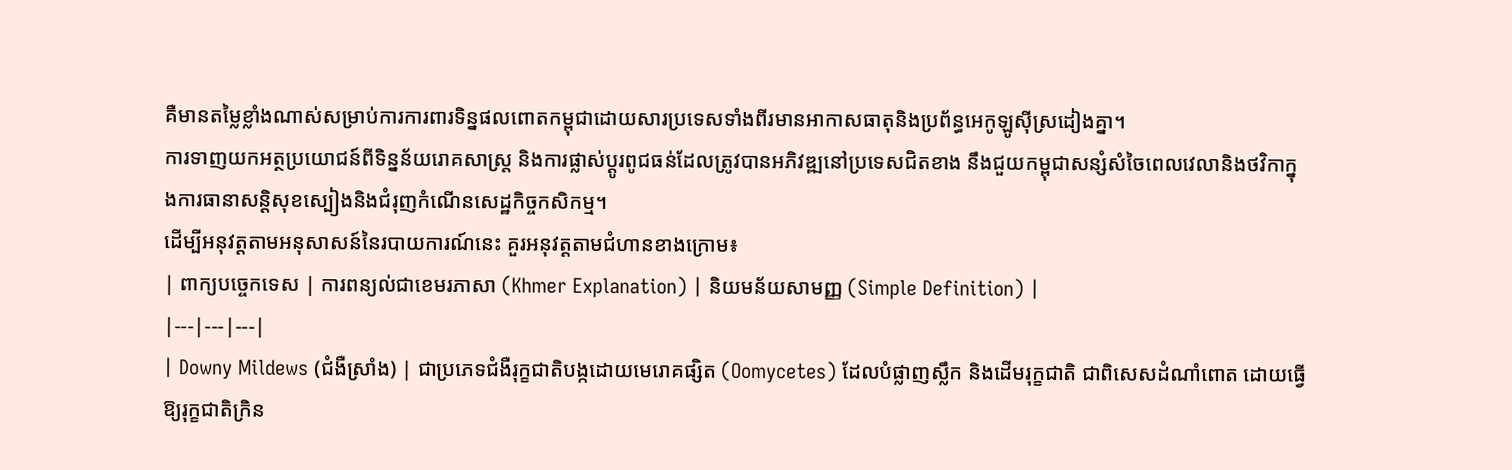គឺមានតម្លៃខ្លាំងណាស់សម្រាប់ការការពារទិន្នផលពោតកម្ពុជាដោយសារប្រទេសទាំងពីរមានអាកាសធាតុនិងប្រព័ន្ធអេកូឡូស៊ីស្រដៀងគ្នា។
ការទាញយកអត្ថប្រយោជន៍ពីទិន្នន័យរោគសាស្ត្រ និងការផ្លាស់ប្តូរពូជធន់ដែលត្រូវបានអភិវឌ្ឍនៅប្រទេសជិតខាង នឹងជួយកម្ពុជាសន្សំសំចៃពេលវេលានិងថវិកាក្នុងការធានាសន្តិសុខស្បៀងនិងជំរុញកំណើនសេដ្ឋកិច្ចកសិកម្ម។
ដើម្បីអនុវត្តតាមអនុសាសន៍នៃរបាយការណ៍នេះ គួរអនុវត្តតាមជំហានខាងក្រោម៖
| ពាក្យបច្ចេកទេស | ការពន្យល់ជាខេមរភាសា (Khmer Explanation) | និយមន័យសាមញ្ញ (Simple Definition) |
|---|---|---|
| Downy Mildews (ជំងឺស្រាំង) | ជាប្រភេទជំងឺរុក្ខជាតិបង្កដោយមេរោគផ្សិត (Oomycetes) ដែលបំផ្លាញស្លឹក និងដើមរុក្ខជាតិ ជាពិសេសដំណាំពោត ដោយធ្វើឱ្យរុក្ខជាតិក្រិន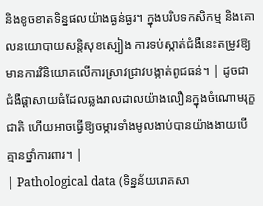និងខូចខាតទិន្នផលយ៉ាងធ្ងន់ធ្ងរ។ ក្នុងបរិបទកសិកម្ម និងគោលនយោបាយសន្តិសុខស្បៀង ការទប់ស្កាត់ជំងឺនេះតម្រូវឱ្យមានការវិនិយោគលើការស្រាវជ្រាវបង្កាត់ពូជធន់។ | ដូចជាជំងឺផ្តាសាយធំដែលឆ្លងរាលដាលយ៉ាងលឿនក្នុងចំណោមរុក្ខជាតិ ហើយអាចធ្វើឱ្យចម្ការទាំងមូលងាប់បានយ៉ាងងាយបើគ្មានថ្នាំការពារ។ |
| Pathological data (ទិន្នន័យរោគសា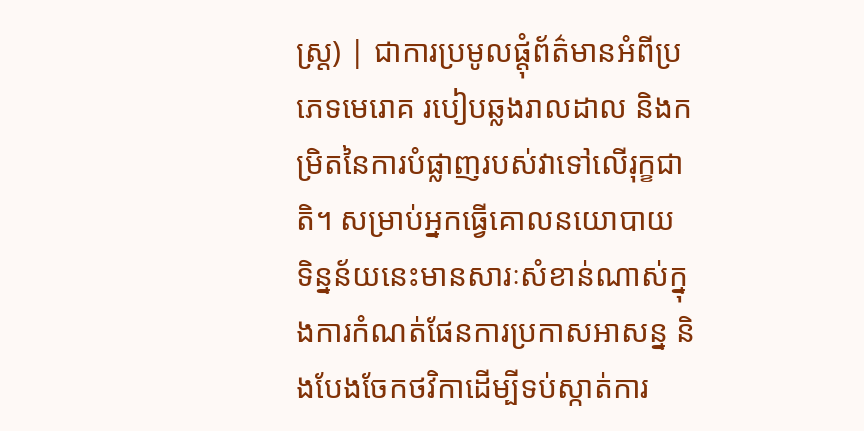ស្ត្រ) | ជាការប្រមូលផ្តុំព័ត៌មានអំពីប្រភេទមេរោគ របៀបឆ្លងរាលដាល និងកម្រិតនៃការបំផ្លាញរបស់វាទៅលើរុក្ខជាតិ។ សម្រាប់អ្នកធ្វើគោលនយោបាយ ទិន្នន័យនេះមានសារៈសំខាន់ណាស់ក្នុងការកំណត់ផែនការប្រកាសអាសន្ន និងបែងចែកថវិកាដើម្បីទប់ស្កាត់ការ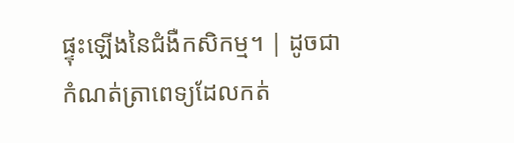ផ្ទុះឡើងនៃជំងឺកសិកម្ម។ | ដូចជាកំណត់ត្រាពេទ្យដែលកត់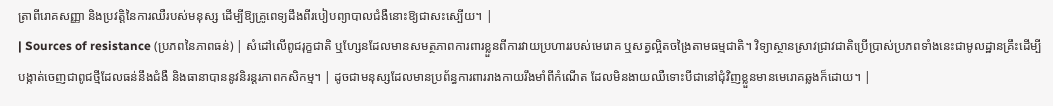ត្រាពីរោគសញ្ញា និងប្រវត្តិនៃការឈឺរបស់មនុស្ស ដើម្បីឱ្យគ្រូពេទ្យដឹងពីរបៀបព្យាបាលជំងឺនោះឱ្យជាសះស្បើយ។ |
| Sources of resistance (ប្រភពនៃភាពធន់) | សំដៅលើពូជរុក្ខជាតិ ឬហ្សែនដែលមានសមត្ថភាពការពារខ្លួនពីការវាយប្រហាររបស់មេរោគ ឬសត្វល្អិតចង្រៃតាមធម្មជាតិ។ វិទ្យាស្ថានស្រាវជ្រាវជាតិប្រើប្រាស់ប្រភពទាំងនេះជាមូលដ្ឋានគ្រឹះដើម្បីបង្កាត់ចេញជាពូជថ្មីដែលធន់នឹងជំងឺ និងធានាបាននូវនិរន្តរភាពកសិកម្ម។ | ដូចជាមនុស្សដែលមានប្រព័ន្ធការពាររាងកាយរឹងមាំពីកំណើត ដែលមិនងាយឈឺទោះបីជានៅជុំវិញខ្លួនមានមេរោគឆ្លងក៏ដោយ។ |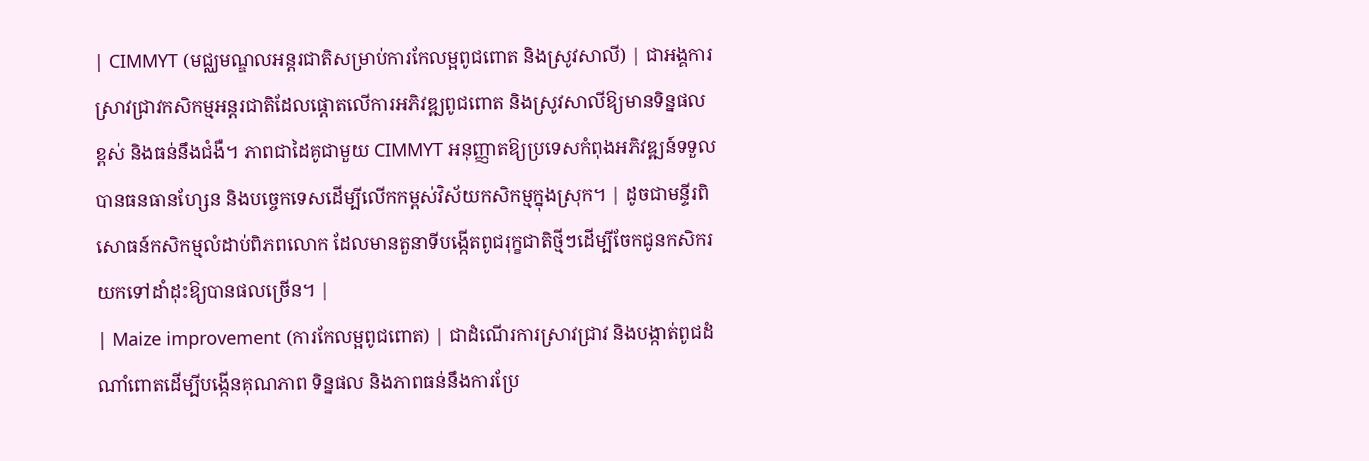| CIMMYT (មជ្ឈមណ្ឌលអន្តរជាតិសម្រាប់ការកែលម្អពូជពោត និងស្រូវសាលី) | ជាអង្គការស្រាវជ្រាវកសិកម្មអន្តរជាតិដែលផ្តោតលើការអភិវឌ្ឍពូជពោត និងស្រូវសាលីឱ្យមានទិន្នផលខ្ពស់ និងធន់នឹងជំងឺ។ ភាពជាដៃគូជាមួយ CIMMYT អនុញ្ញាតឱ្យប្រទេសកំពុងអភិវឌ្ឍន៍ទទួលបានធនធានហ្សែន និងបច្ចេកទេសដើម្បីលើកកម្ពស់វិស័យកសិកម្មក្នុងស្រុក។ | ដូចជាមន្ទីរពិសោធន៍កសិកម្មលំដាប់ពិភពលោក ដែលមានតួនាទីបង្កើតពូជរុក្ខជាតិថ្មីៗដើម្បីចែកជូនកសិករយកទៅដាំដុះឱ្យបានផលច្រើន។ |
| Maize improvement (ការកែលម្អពូជពោត) | ជាដំណើរការស្រាវជ្រាវ និងបង្កាត់ពូជដំណាំពោតដើម្បីបង្កើនគុណភាព ទិន្នផល និងភាពធន់នឹងការប្រែ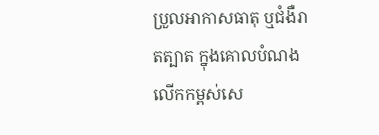ប្រួលអាកាសធាតុ ឬជំងឺរាតត្បាត ក្នុងគោលបំណងលើកកម្ពស់សេ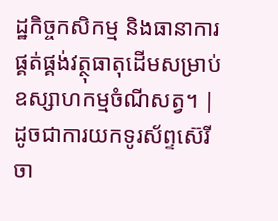ដ្ឋកិច្ចកសិកម្ម និងធានាការផ្គត់ផ្គង់វត្ថុធាតុដើមសម្រាប់ឧស្សាហកម្មចំណីសត្វ។ | ដូចជាការយកទូរស័ព្ទស៊េរីចា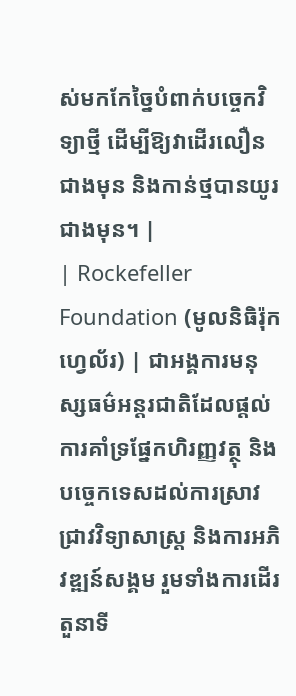ស់មកកែច្នៃបំពាក់បច្ចេកវិទ្យាថ្មី ដើម្បីឱ្យវាដើរលឿនជាងមុន និងកាន់ថ្មបានយូរជាងមុន។ |
| Rockefeller Foundation (មូលនិធិរ៉ុកហ្វេល័រ) | ជាអង្គការមនុស្សធម៌អន្តរជាតិដែលផ្តល់ការគាំទ្រផ្នែកហិរញ្ញវត្ថុ និងបច្ចេកទេសដល់ការស្រាវជ្រាវវិទ្យាសាស្ត្រ និងការអភិវឌ្ឍន៍សង្គម រួមទាំងការដើរតួនាទី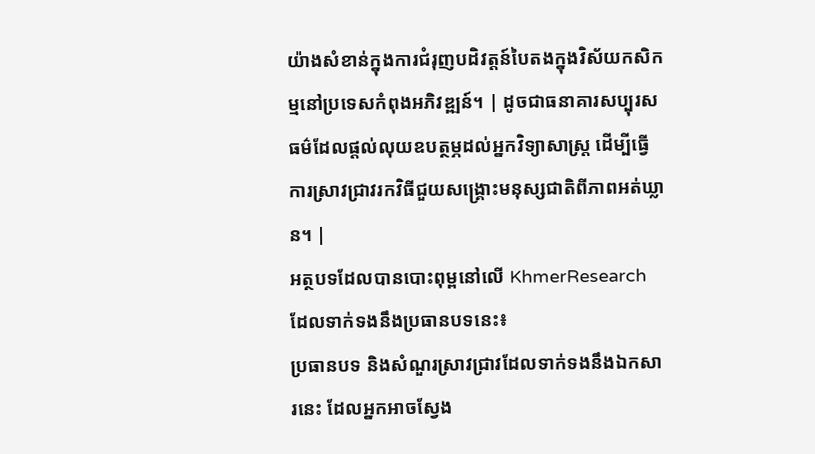យ៉ាងសំខាន់ក្នុងការជំរុញបដិវត្តន៍បៃតងក្នុងវិស័យកសិកម្មនៅប្រទេសកំពុងអភិវឌ្ឍន៍។ | ដូចជាធនាគារសប្បុរសធម៌ដែលផ្តល់លុយឧបត្ថម្ភដល់អ្នកវិទ្យាសាស្ត្រ ដើម្បីធ្វើការស្រាវជ្រាវរកវិធីជួយសង្គ្រោះមនុស្សជាតិពីភាពអត់ឃ្លាន។ |
អត្ថបទដែលបានបោះពុម្ពនៅលើ KhmerResearch ដែលទាក់ទងនឹងប្រធានបទនេះ៖
ប្រធានបទ និងសំណួរស្រាវជ្រាវដែលទាក់ទងនឹងឯកសារនេះ ដែលអ្នកអាចស្វែង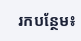រកបន្ថែម៖